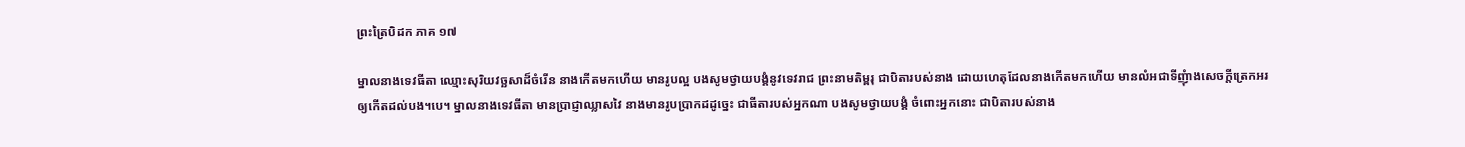ព្រះត្រៃបិដក ភាគ ១៧

ម្នាលនាងទេវធីតា ឈ្មោះសុរិយវច្ឆសាដ៏ចំរើន នាងកើតមកហើយ មានរូបល្អ បងសូមថ្វាយបង្គំនូវទេវរាជ ព្រះនាមតិម្ពរុ ជាបិតារបស់នាង ដោយហេតុដែលនាងកើតមកហើយ មានលំអជាទីញុំាងសេចក្តីត្រេកអរ ឲ្យកើតដល់បង។បេ។ ម្នាលនាងទេវធីតា មានប្រាជ្ញាឈ្លាសវៃ នាងមានរូបប្រាកដដូច្នេះ ជាធីតារបស់អ្នកណា បងសូមថ្វាយបង្គំ ចំពោះអ្នកនោះ ជាបិតារបស់នាង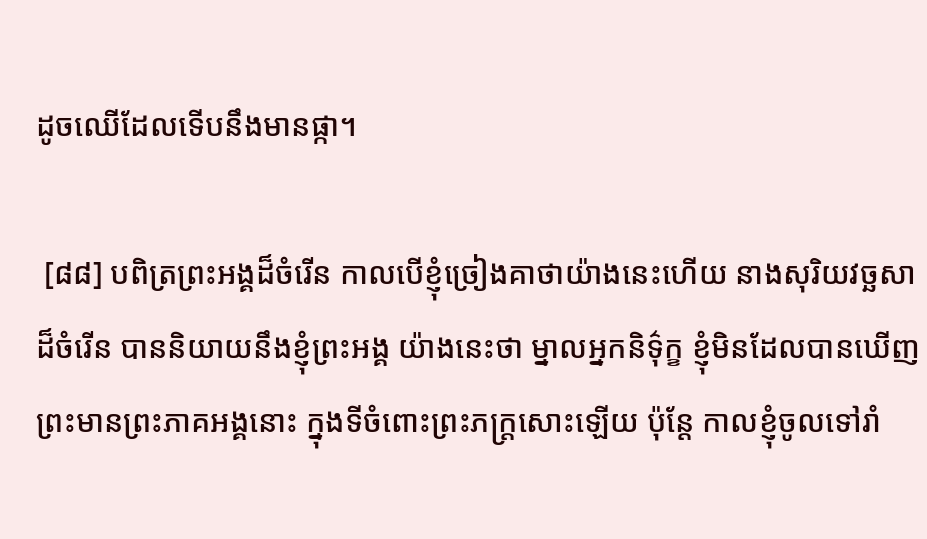ដូចឈើដែលទើបនឹងមានផ្កា។

 [៨៨] បពិត្រព្រះអង្គដ៏ចំរើន កាលបើខ្ញុំច្រៀងគាថាយ៉ាងនេះហើយ នាងសុរិយវច្ឆសាដ៏ចំរើន បាននិយាយនឹងខ្ញុំព្រះអង្គ យ៉ាងនេះថា ម្នាលអ្នកនិទ៌ុក្ខ ខ្ញុំមិនដែលបានឃើញព្រះមានព្រះភាគអង្គនោះ ក្នុងទីចំពោះព្រះភក្ត្រសោះឡើយ ប៉ុន្តែ កាលខ្ញុំចូលទៅរាំ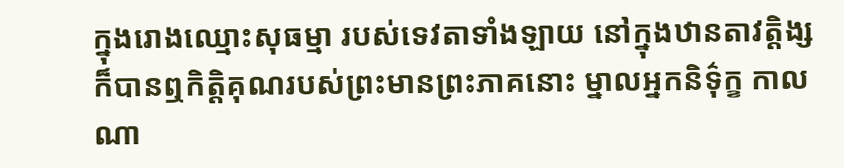ក្នុងរោងឈ្មោះសុធម្មា របស់ទេវតាទាំងឡាយ នៅក្នុងឋានតាវត្តិង្ស ក៏បានឮកិត្តិគុណរបស់ព្រះមានព្រះភាគនោះ ម្នាលអ្នកនិទ៌ុក្ខ កាលណា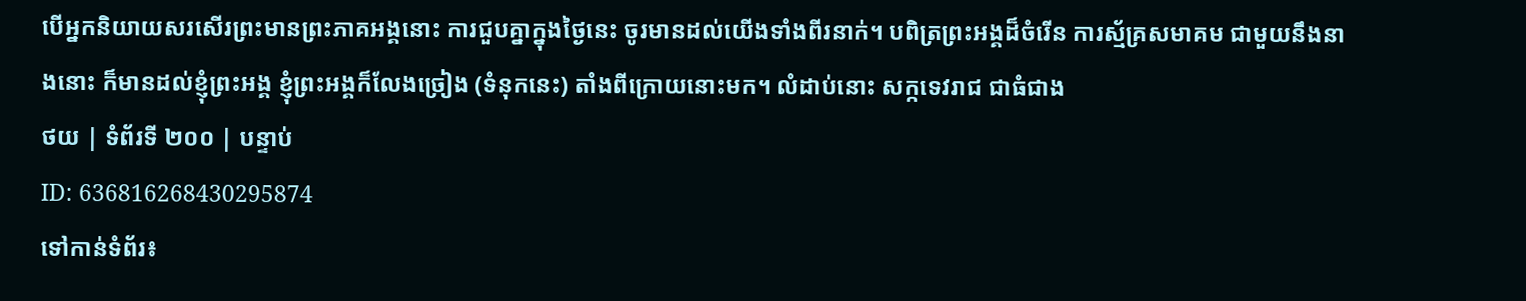បើអ្នកនិយាយសរសើរព្រះមានព្រះភាគអង្គនោះ ការជួបគ្នាក្នុងថ្ងៃនេះ ចូរមានដល់យើងទាំងពីរនាក់។ បពិត្រព្រះអង្គដ៏ចំរើន ការស្ម័គ្រសមាគម ជាមួយនឹងនាងនោះ ក៏មានដល់ខ្ញុំព្រះអង្គ ខ្ញុំព្រះអង្គក៏លែងច្រៀង (ទំនុកនេះ) តាំងពីក្រោយនោះមក។ លំដាប់នោះ សក្កទេវរាជ ជាធំជាង
ថយ | ទំព័រទី ២០០ | បន្ទាប់
ID: 636816268430295874
ទៅកាន់ទំព័រ៖